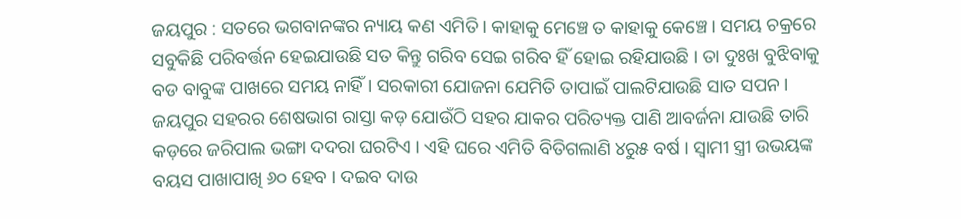ଜୟପୁର : ସତରେ ଭଗବାନଙ୍କର ନ୍ୟାୟ କଣ ଏମିତି । କାହାକୁ ମେଞ୍ଚେ ତ କାହାକୁ କେଞ୍ଚେ । ସମୟ ଚକ୍ରରେ ସବୁକିଛି ପରିବର୍ତ୍ତନ ହେଇଯାଉଛି ସତ କିନ୍ତୁ ଗରିବ ସେଇ ଗରିବ ହିଁ ହୋଇ ରହିଯାଉଛି । ତା ଦୁଃଖ ବୁଝିବାକୁ ବଡ ବାବୁଙ୍କ ପାଖରେ ସମୟ ନାହିଁ । ସରକାରୀ ଯୋଜନା ଯେମିତି ତାପାଇଁ ପାଲଟିଯାଉଛି ସାତ ସପନ ।
ଜୟପୁର ସହରର ଶେଷଭାଗ ରାସ୍ତା କଡ଼ ଯୋଉଁଠି ସହର ଯାକର ପରିତ୍ୟକ୍ତ ପାଣି ଆବର୍ଜନା ଯାଉଛି ତାରି କଡ଼ରେ ଜରିପାଲ ଭଙ୍ଗା ଦଦରା ଘରଟିଏ । ଏହି ଘରେ ଏମିତି ବିତିଗଲାଣି ୪ରୁ୫ ବର୍ଷ । ସ୍ୱାମୀ ସ୍ତ୍ରୀ ଉଭୟଙ୍କ ବୟସ ପାଖାପାଖି ୬୦ ହେବ । ଦଇବ ଦାଉ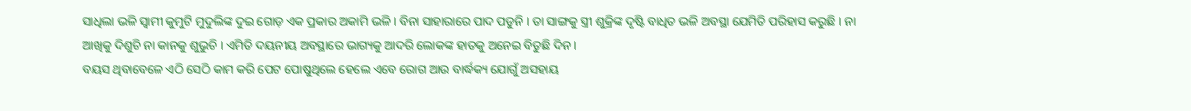ସାଧିଲା ଭଳି ସ୍ୱାମୀ କୁମୁଟି ମୁଦୁଲିଙ୍କ ଦୁଇ ଗୋଡ଼ ଏକ ପ୍ରକାର ଅକାମି ଭଳି । ବିନା ସାହାରାରେ ପାଦ ପଡୁନି । ତା ସାଙ୍ଗକୁ ସ୍ତ୍ରୀ ଶୁକ୍ରିଙ୍କ ଦୃଷ୍ଟି ବାଧିତ ଭଳି ଅବସ୍ଥା ଯେମିତି ପରିହାସ କରୁଛି । ନା ଆଖିକୁ ଦିଶୁଚି ନା କାନକୁ ଶୁଭୁଚି । ଏମିତି ଦୟନୀୟ ଅବସ୍ଥାରେ ଭାଗ୍ୟକୁ ଆଦରି ଲୋକଙ୍କ ହାତକୁ ଅନେଇ ବିତୁଛି ଦିନ ।
ବୟସ ଥିବାବେଳେ ଏଠି ସେଠି କାମ କରି ପେଟ ପୋଷୁଥିଲେ ହେଲେ ଏବେ ରୋଗ ଆଉ ବାର୍ଦ୍ଧକ୍ୟ ଯୋଗୁଁ ଅସହାୟ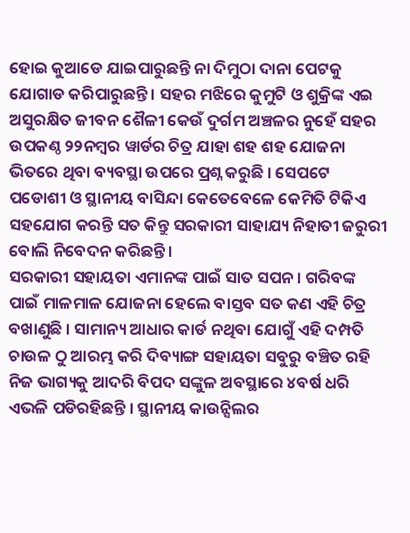ହୋଇ କୁଆଡେ ଯାଇପାରୁଛନ୍ତି ନା ଦିମୁଠା ଦାନା ପେଟକୁ ଯୋଗାଡ କରିପାରୁଛନ୍ତି । ସହର ମଝିରେ କୁମୁଟି ଓ ଶୁକ୍ରିଙ୍କ ଏଇ ଅସୁରକ୍ଷିତ ଜୀବନ ଶୈଳୀ କେଉଁ ଦୁର୍ଗମ ଅଞ୍ଚଳର ନୁହେଁ ସହର ଉପକଣ୍ଠ ୨୨ନମ୍ବର ୱାର୍ଡର ଚିତ୍ର ଯାହା ଶହ ଶହ ଯୋଜନା ଭିତରେ ଥିବା ବ୍ୟବସ୍ଥା ଉପରେ ପ୍ରଶ୍ନ କରୁଛି । ସେପଟେ ପଡୋଶୀ ଓ ସ୍ଥାନୀୟ ବାସିନ୍ଦା କେତେବେଳେ କେମିତି ଟିକିଏ ସହଯୋଗ କରନ୍ତି ସତ କିନ୍ତୁ ସରକାରୀ ସାହାଯ୍ୟ ନିହାତୀ ଜରୁରୀ ବୋଲି ନିବେଦନ କରିଛନ୍ତି ।
ସରକାରୀ ସହାୟତା ଏମାନଙ୍କ ପାଇଁ ସାତ ସପନ । ଗରିବଙ୍କ ପାଇଁ ମାଳମାଳ ଯୋଜନା ହେଲେ ବାସ୍ତବ ସତ କଣ ଏହି ଚିତ୍ର ବଖାଣୁଛି । ସାମାନ୍ୟ ଆଧାର କାର୍ଡ ନଥିବା ଯୋଗୁଁ ଏହି ଦମ୍ପତି ଚାଉଳ ଠୁ ଆରମ୍ଭ କରି ଦିବ୍ୟାଙ୍ଗ ସହାୟତା ସବୁରୁ ବଞ୍ଚିତ ରହି ନିଜ ଭାଗ୍ୟକୁ ଆଦରି ବିପଦ ସଙ୍କୁଳ ଅବସ୍ଥାରେ ୪ବର୍ଷ ଧରି ଏଭଳି ପଡିରହିଛନ୍ତି । ସ୍ଥାନୀୟ କାଉନ୍ସିଲର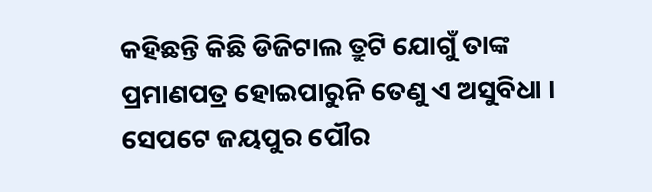କହିଛନ୍ତି କିଛି ଡିଜିଟାଲ ତ୍ରୁଟି ଯୋଗୁଁ ତାଙ୍କ ପ୍ରମାଣପତ୍ର ହୋଇପାରୁନି ତେଣୁ ଏ ଅସୁବିଧା । ସେପଟେ ଜୟପୁର ପୌର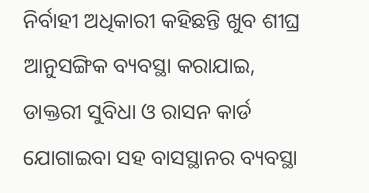ନିର୍ବାହୀ ଅଧିକାରୀ କହିଛନ୍ତି ଖୁବ ଶୀଘ୍ର ଆନୁସଙ୍ଗିକ ବ୍ୟବସ୍ଥା କରାଯାଇ, ଡାକ୍ତରୀ ସୁବିଧା ଓ ରାସନ କାର୍ଡ ଯୋଗାଇବା ସହ ବାସସ୍ଥାନର ବ୍ୟବସ୍ଥା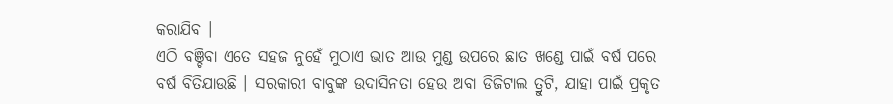କରାଯିବ ।
ଏଠି ବଞ୍ଚିବା ଏତେ ସହଜ ନୁହେଁ ମୁଠାଏ ଭାତ ଆଉ ମୁଣ୍ଡ ଉପରେ ଛାତ ଖଣ୍ଡେ ପାଇଁ ବର୍ଷ ପରେ ବର୍ଷ ବିତିଯାଉଛି । ସରକାରୀ ବାବୁଙ୍କ ଉଦାସିନତା ହେଉ ଅବା ଡିଜିଟାଲ ତ୍ରୁଟି, ଯାହା ପାଇଁ ପ୍ରକୃତ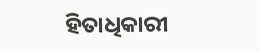ହିତାଧିକାରୀ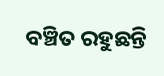ବଞ୍ଚିତ ରହୁଛନ୍ତି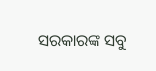ସରକାରଙ୍କ ସବୁ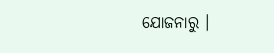ଯୋଜନାରୁ ।